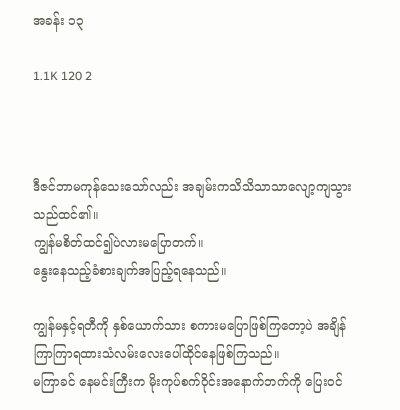အခန်း ၁၃

1.1K 120 2



ဒီဇင်ဘာမကုန်သေးသော်လည်း အချမ်းကသိသိသာသာလျော့ကျသွားသည်ထင်၏။
ကျွန်မစိတ်ထင်၍ပဲလားမပြောတက်။
နွေးနေသည့်ခံစားချက်အပြည့်ရနေသည်။

ကျွန်မနှင့်ရတီကို နှစ်ယောက်သား စကားမပြောဖြစ်ကြတော့ပဲ အချိန်ကြာကြာရထားသံလမ်းလေးပေါ်ထိုင်နေဖြစ်ကြသည်။
မကြာခင် နေမင်းကြီးက မိုးကုပ်စက်ဝိုင်းအနောက်ဘက်ကို ပြေးဝင်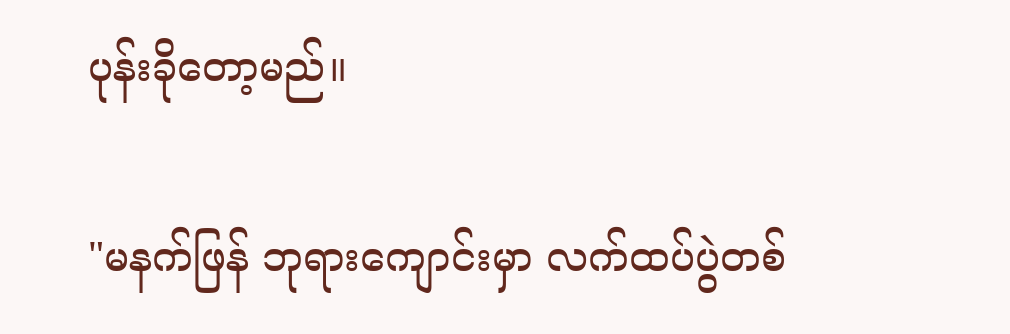ပုန်းခိုတော့မည်။

"မနက်ဖြန် ဘုရားကျောင်းမှာ လက်ထပ်ပွဲတစ်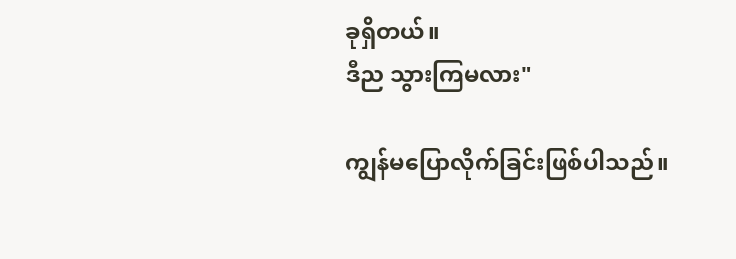ခုရှိတယ်။
ဒီည သွားကြမလား"

ကျွန်မပြောလိုက်ခြင်းဖြစ်ပါသည်။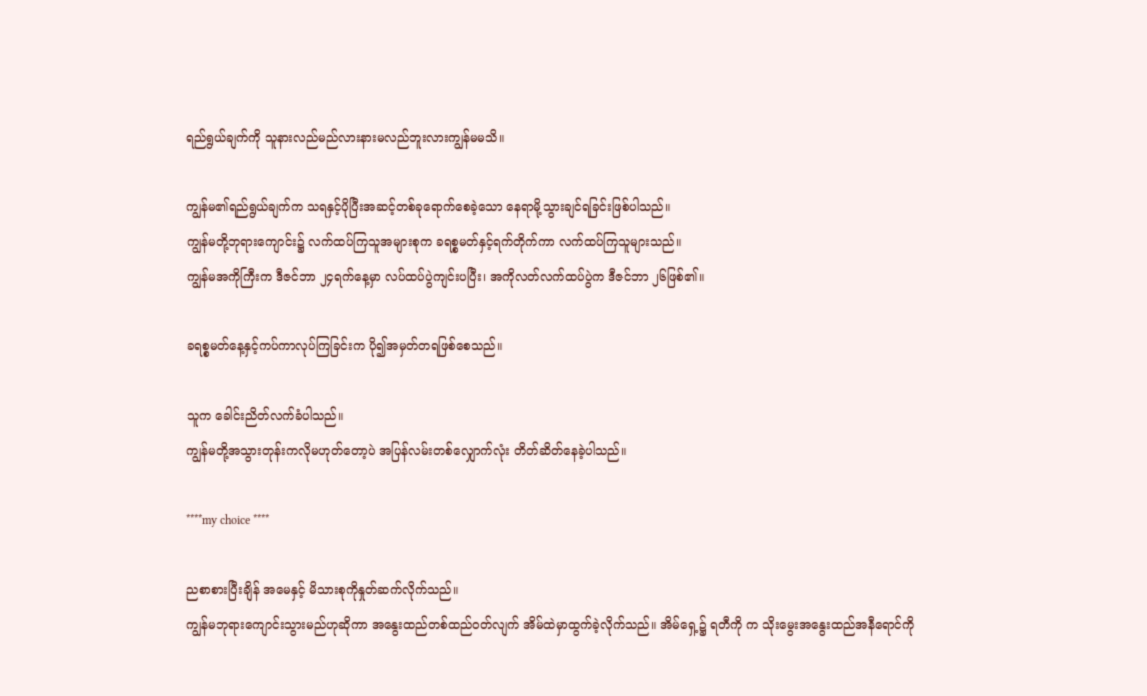ရည်ရွယ်ချက်ကို သူနားလည်မည်လားနားမလည်ဘူးလားကျွန်မမသိ။

ကျွန်မ၏ရည်ရွယ်ချက်က သရနှင့်ပိုပြီးအဆင့်တစ်ခုရောက်စေခဲ့သော နေရာမို့သွားချင်ရခြင်းဖြစ်ပါသည်။
ကျွန်မတို့ဘုရားကျောင်း၌ လက်ထပ်ကြသူအများစုက ခရစ္စမတ်နှင့်ရက်တိုက်ကာ လက်ထပ်ကြသူများသည်။
ကျွန်မအကိုကြီးက ဒီဇင်ဘာ ၂၄ရက်နေ့မှာ လပ်ထပ်ပွဲကျင်းပပြီး၊ အကိုလတ်လက်ထပ်ပွဲက ဒီဇင်ဘာ ၂၆ဖြစ်၏။

ခရစ္စမတ်နေ့နှင့်ကပ်ကာလုပ်ကြခြင်းက ပို၍အမှတ်တရဖြစ်စေသည်။

သူက ခေါင်းညိတ်လက်ခံပါသည်။
ကျွန်မတို့အသွားတုန်းကလိုမဟုတ်တော့ပဲ အပြန်လမ်းတစ်လျှောက်လုံး တိတ်ဆိတ်နေခဲ့ပါသည်။

****my choice ****

ညစာစားပြီးချိန် အမေနှင့် မိသားစုကိုနှုတ်ဆက်လိုက်သည်။
ကျွန်မဘုရားကျောင်းသွားမည်ဟုဆိုကာ အနွေးထည်တစ်ထည်ဝတ်လျက် အိမ်ထဲမှာထွက်ခဲ့လိုက်သည်။ အိမ်ရှေ့၌ ရတီကို က သိုးမွေးအနွေးထည်အနီရောင်ကို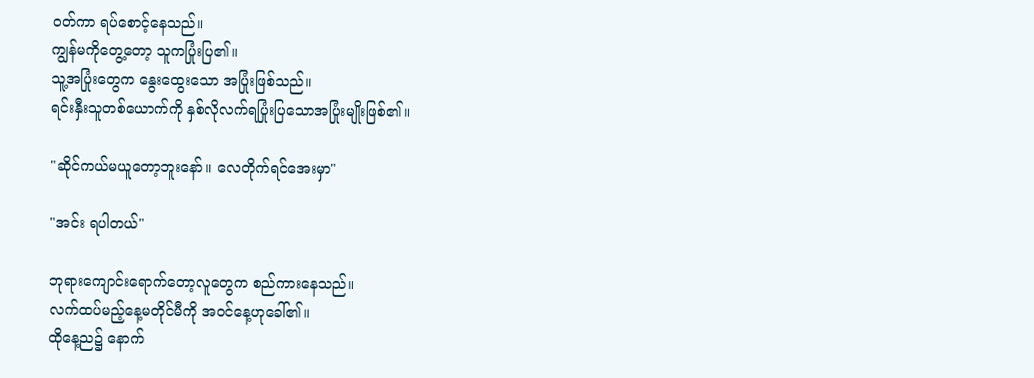ဝတ်ကာ ရပ်စောင့်နေသည်။
ကျွန်မကိုတွေ့တော့ သူကပြုံးပြ၏။
သူ့အပြုံးတွေက နွေးထွေးသော အပြုံးဖြစ်သည်။
ရင်းနှီးသူတစ်ယောက်ကို နှစ်လိုလက်ရပြုံးပြသောအပြုံးမျိုးဖြစ်၏။

"ဆိုင်ကယ်မယူတော့ဘူးနော်။ လေတိုက်ရင်အေးမှာ"

"အင်း ရပါတယ်"

ဘုရားကျောင်းရောက်တော့လူတွေက စည်ကားနေသည်။
လက်ထပ်မည့်နေ့မတိုင်မီကို အဝင်နေ့ဟုခေါ်၏။
ထိုနေ့ည၌ နောက်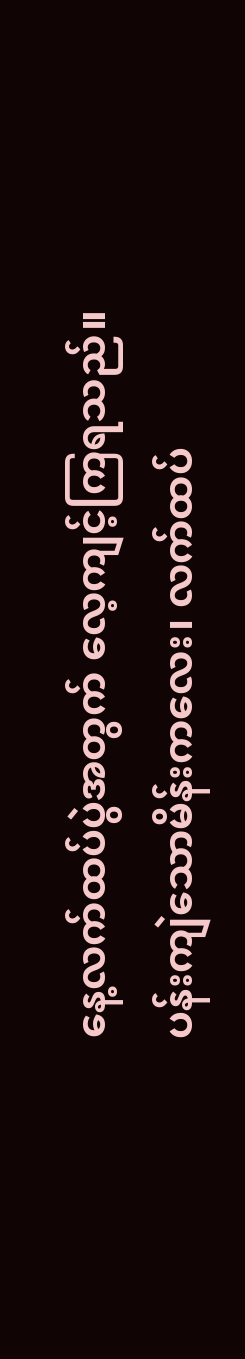နေ့လက်ထပ်ပွဲအတွက် လေ့ကျင့်ကြရသည်။
ပန်းကျဲသောမိန်းကလေး၊ လက်ထပ်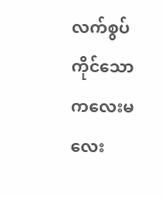လက်စွပ်ကိုင်သော ကလေးမလေး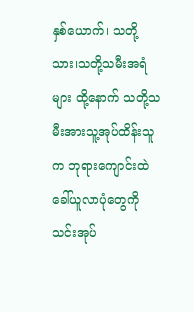နှစ်ယောက်၊ သတို့သား၊သတို့သမီးအရံများ ထို့နောက် သတို့သမီးအားသူ့အုပ်ထိန်းသူက ဘုရားကျောင်းထဲ ခေါ်ယူလာပုံတွေကို သင်းအုပ်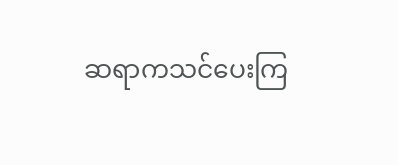ဆရာကသင်ပေးကြ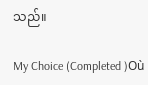သည်။

My Choice (Completed )Où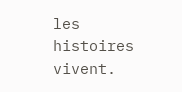les histoires vivent.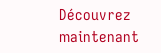Découvrez maintenant